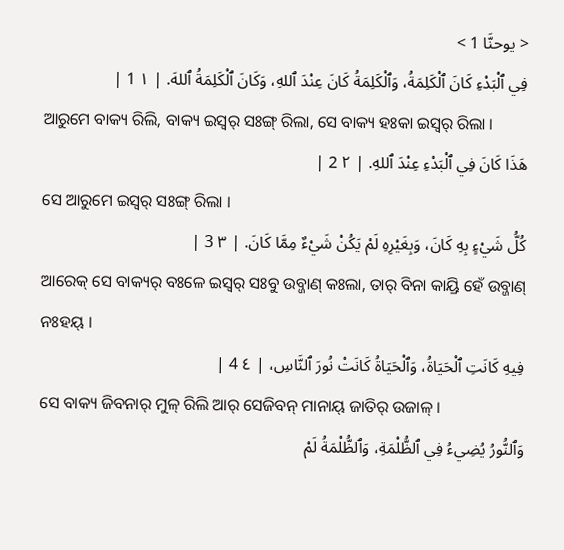< يوحنَّا 1 >
فِي ٱلْبَدْءِ كَانَ ٱلْكَلِمَةُ، وَٱلْكَلِمَةُ كَانَ عِنْدَ ٱللهِ، وَكَانَ ٱلْكَلِمَةُ ٱللهَ. | ١ 1 |
ଆରୁମେ ବାକ୍ୟ ରିଲି, ବାକ୍ୟ ଇସ୍ୱର୍ ସଃଙ୍ଗ୍ ରିଲା, ସେ ବାକ୍ୟ ହଃକା ଇସ୍ୱର୍ ରିଲା ।
هَذَا كَانَ فِي ٱلْبَدْءِ عِنْدَ ٱللهِ. | ٢ 2 |
ସେ ଆରୁମେ ଇସ୍ୱର୍ ସଃଙ୍ଗ୍ ରିଲା ।
كُلُّ شَيْءٍ بِهِ كَانَ، وَبِغَيْرِهِ لَمْ يَكُنْ شَيْءٌ مِمَّا كَانَ. | ٣ 3 |
ଆରେକ୍ ସେ ବାକ୍ୟର୍ ବଃଳେ ଇସ୍ୱର୍ ସଃବୁ ଉବ୍ଜାଣ୍ କଃଲା, ତାର୍ ବିନା କାୟ୍ରି ହେଁ ଉବ୍ଜାଣ୍ ନଃହୟ୍ ।
فِيهِ كَانَتِ ٱلْحَيَاةُ، وَٱلْحَيَاةُ كَانَتْ نُورَ ٱلنَّاسِ، | ٤ 4 |
ସେ ବାକ୍ୟ ଜିବନାର୍ ମୁଳ୍ ରିଲି ଆର୍ ସେଜିବନ୍ ମାନାୟ୍ ଜାତିର୍ ଉଜାଳ୍ ।
وَٱلنُّورُ يُضِيءُ فِي ٱلظُّلْمَةِ، وَٱلظُّلْمَةُ لَمْ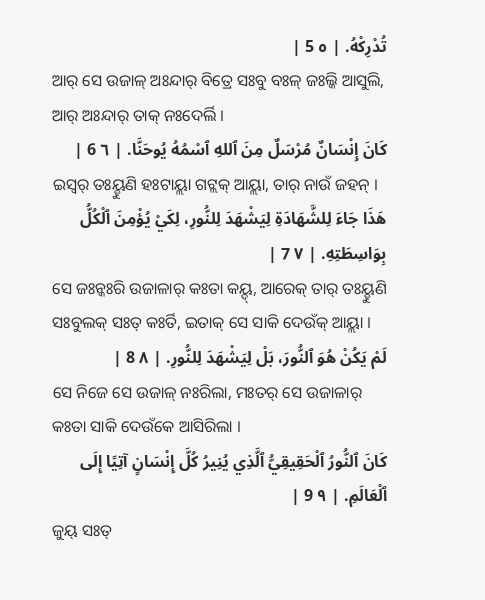تُدْرِكْهُ. | ٥ 5 |
ଆର୍ ସେ ଉଜାଳ୍ ଅଃନ୍ଦାର୍ ବିତ୍ରେ ସଃବୁ ବଃଳ୍ ଜଃଲ୍କି ଆସୁଲି, ଆର୍ ଅଃନ୍ଦାର୍ ତାକ୍ ନଃଦେର୍ଲି ।
كَانَ إِنْسَانٌ مُرْسَلٌ مِنَ ٱللهِ ٱسْمُهُ يُوحَنَّا. | ٦ 6 |
ଇସ୍ୱର୍ ତଃୟ୍ହୁଣି ହଃଟାୟ୍ଲା ଗଟ୍ଲକ୍ ଆୟ୍ଲା, ତାର୍ ନାଉଁ ଜହନ୍ ।
هَذَا جَاءَ لِلشَّهَادَةِ لِيَشْهَدَ لِلنُّورِ، لِكَيْ يُؤْمِنَ ٱلْكُلُّ بِوَاسِطَتِهِ. | ٧ 7 |
ସେ ଜଃନ୍କଃରି ଉଜାଳାର୍ କଃତା କୟ୍ଦ୍, ଆରେକ୍ ତାର୍ ତଃୟ୍ହୁଣି ସଃବୁଲକ୍ ସଃତ୍ କଃର୍ତି, ଇତାକ୍ ସେ ସାକି ଦେଉଁକ୍ ଆୟ୍ଲା ।
لَمْ يَكُنْ هُوَ ٱلنُّورَ، بَلْ لِيَشْهَدَ لِلنُّورِ. | ٨ 8 |
ସେ ନିଜେ ସେ ଉଜାଳ୍ ନଃରିଲା, ମଃତର୍ ସେ ଉଜାଳାର୍ କଃତା ସାକି ଦେଉଁକେ ଆସିରିଲା ।
كَانَ ٱلنُّورُ ٱلْحَقِيقِيُّ ٱلَّذِي يُنِيرُ كُلَّ إِنْسَانٍ آتِيًا إِلَى ٱلْعَالَمِ. | ٩ 9 |
ଜୁୟ୍ ସଃତ୍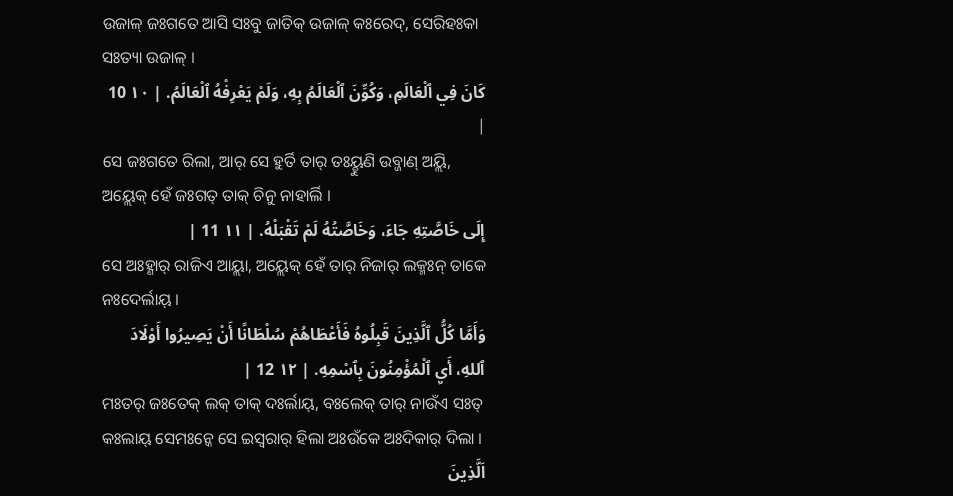ଉଜାଳ୍ ଜଃଗତେ ଆସି ସଃବୁ ଜାତିକ୍ ଉଜାଳ୍ କଃରେଦ୍, ସେରିହଃକା ସଃତ୍ୟା ଉଜାଳ୍ ।
كَانَ فِي ٱلْعَالَمِ، وَكُوِّنَ ٱلْعَالَمُ بِهِ، وَلَمْ يَعْرِفْهُ ٱلْعَالَمُ. | ١٠ 10 |
ସେ ଜଃଗତେ ରିଲା, ଆର୍ ସେ ହୁର୍ତି ତାର୍ ତଃୟ୍ହୁଣି ଉବ୍ଜାଣ୍ ଅୟ୍ଲି, ଅୟ୍ଲେକ୍ ହେଁ ଜଃଗତ୍ ତାକ୍ ଚିନୁ ନାହାର୍ଲି ।
إِلَى خَاصَّتِهِ جَاءَ، وَخَاصَّتُهُ لَمْ تَقْبَلْهُ. | ١١ 11 |
ସେ ଅଃହ୍ଣାର୍ ରାଜିଏ ଆୟ୍ଲା, ଅୟ୍ଲେକ୍ ହେଁ ତାର୍ ନିଜାର୍ ଲକ୍ମଃନ୍ ତାକେ ନଃଦେର୍ଲାୟ୍ ।
وَأَمَّا كُلُّ ٱلَّذِينَ قَبِلُوهُ فَأَعْطَاهُمْ سُلْطَانًا أَنْ يَصِيرُوا أَوْلَادَ ٱللهِ، أَيِ ٱلْمُؤْمِنُونَ بِٱسْمِهِ. | ١٢ 12 |
ମଃତର୍ ଜଃତେକ୍ ଲକ୍ ତାକ୍ ଦଃର୍ଲାୟ୍, ବଃଲେକ୍ ତାର୍ ନାଉଁଏ ସଃତ୍ କଃଲାୟ୍ ସେମଃନ୍କେ ସେ ଇସ୍ୱରାର୍ ହିଲା ଅଃଉଁକେ ଅଃଦିକାର୍ ଦିଲା ।
اَلَّذِينَ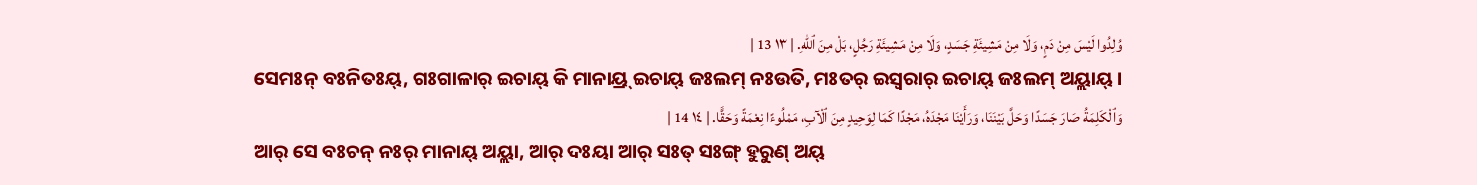وُلِدُوا لَيْسَ مِنْ دَمٍ، وَلَا مِنْ مَشِيئَةِ جَسَدٍ، وَلَا مِنْ مَشِيئَةِ رَجُلٍ، بَلْ مِنَ ٱللهِ. | ١٣ 13 |
ସେମଃନ୍ ବଃନିତଃୟ୍, ଗଃଗାଳାର୍ ଇଚାୟ୍ କି ମାନାୟ୍ର୍ ଇଚାୟ୍ ଜଃଲମ୍ ନଃଉତି, ମଃତର୍ ଇସ୍ୱରାର୍ ଇଚାୟ୍ ଜଃଲମ୍ ଅୟ୍ଲାୟ୍ ।
وَٱلْكَلِمَةُ صَارَ جَسَدًا وَحَلَّ بَيْنَنَا، وَرَأَيْنَا مَجْدَهُ، مَجْدًا كَمَا لِوَحِيدٍ مِنَ ٱلْآبِ، مَمْلُوءًا نِعْمَةً وَحَقًّا. | ١٤ 14 |
ଆର୍ ସେ ବଃଚନ୍ ନଃର୍ ମାନାୟ୍ ଅୟ୍ଲା, ଆର୍ ଦଃୟା ଆର୍ ସଃତ୍ ସଃଙ୍ଗ୍ ହୁରୁଣ୍ ଅୟ୍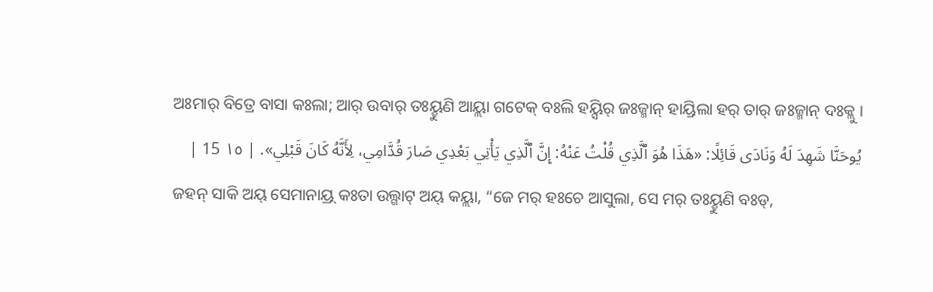ଅଃମାର୍ ବିତ୍ରେ ବାସା କଃଲା; ଆର୍ ଉବାର୍ ତଃୟ୍ହୁଣି ଆୟ୍ଲା ଗଟେକ୍ ବଃଲି ହୟ୍ସିର୍ ଜଃଜ୍ମାନ୍ ହାୟ୍ରିଲା ହର୍ ତାର୍ ଜଃଜ୍ମାନ୍ ଦଃକ୍ଲୁ ।
يُوحَنَّا شَهِدَ لَهُ وَنَادَى قَائِلًا: «هَذَا هُوَ ٱلَّذِي قُلْتُ عَنْهُ: إِنَّ ٱلَّذِي يَأْتِي بَعْدِي صَارَ قُدَّامِي، لِأَنَّهُ كَانَ قَبْلِي». | ١٥ 15 |
ଜହନ୍ ସାକି ଅୟ୍ ସେମାନାୟ୍ର୍ କଃତା ଉଲ୍ଗାଟ୍ ଅୟ୍ କୟ୍ଲା, “ଜେ ମର୍ ହଃଚେ ଆସୁଲା, ସେ ମର୍ ତଃୟ୍ହୁଣି ବଃଡ୍,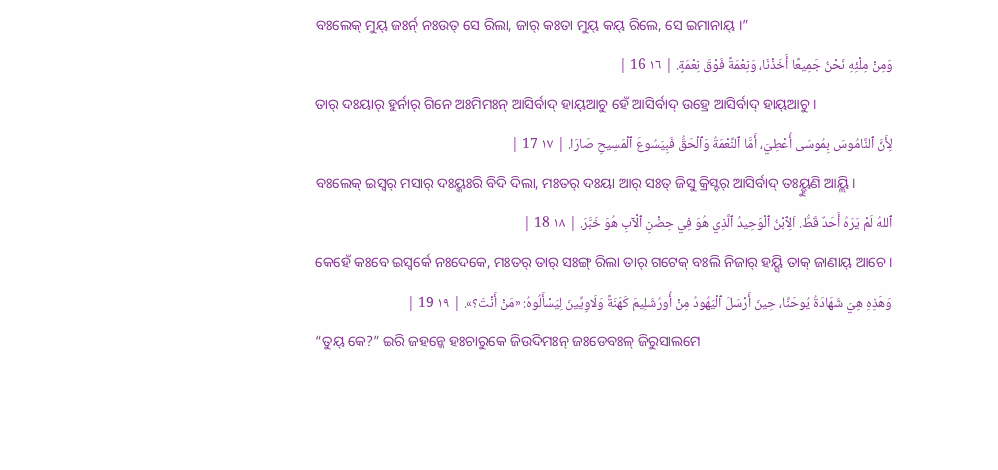ବଃଲେକ୍ ମୁୟ୍ ଜଃର୍ନ୍ ନଃଉତ୍ ସେ ରିଲା, ଜାର୍ କଃତା ମୁୟ୍ କୟ୍ ରିଲେ, ସେ ଇମାନାୟ୍ ।”
وَمِنْ مِلْئِهِ نَحْنُ جَمِيعًا أَخَذْنَا، وَنِعْمَةً فَوْقَ نِعْمَةٍ. | ١٦ 16 |
ତାର୍ ଦଃୟାର୍ ହୁର୍ନାର୍ ଗିନେ ଅଃମିମଃନ୍ ଆସିର୍ବାଦ୍ ହାୟ୍ଆଚୁ ହେଁ ଆସିର୍ବାଦ୍ ଉହ୍ରେ ଆସିର୍ବାଦ୍ ହାୟ୍ଆଚୁ ।
لِأَنَّ ٱلنَّامُوسَ بِمُوسَى أُعْطِيَ، أَمَّا ٱلنِّعْمَةُ وَٱلْحَقُّ فَبِيَسُوعَ ٱلْمَسِيحِ صَارَا. | ١٧ 17 |
ବଃଲେକ୍ ଇସ୍ୱର୍ ମସାର୍ ଦଃୟ୍କଃରି ବିଦି ଦିଲା, ମଃତର୍ ଦଃୟା ଆର୍ ସଃତ୍ ଜିସୁ କ୍ରିସ୍ଟର୍ ଆସିର୍ବାଦ୍ ତଃୟ୍ହୁଣି ଆୟ୍ଲି ।
ٱللهُ لَمْ يَرَهُ أَحَدٌ قَطُّ. اَلِٱبْنُ ٱلْوَحِيدُ ٱلَّذِي هُوَ فِي حِضْنِ ٱلْآبِ هُوَ خَبَّرَ. | ١٨ 18 |
କେହେଁ କଃବେ ଇସ୍ୱର୍କେ ନଃଦେକେ, ମଃତର୍ ତାର୍ ସଃଙ୍ଗ୍ ରିଲା ତାର୍ ଗଟେକ୍ ବଃଲି ନିଜାର୍ ହୟ୍ସି ତାକ୍ ଜାଣାୟ୍ ଆଚେ ।
وَهَذِهِ هِيَ شَهَادَةُ يُوحَنَّا، حِينَ أَرْسَلَ ٱلْيَهُودُ مِنْ أُورُشَلِيمَ كَهَنَةً وَلَاوِيِّينَ لِيَسْأَلُوهُ: «مَنْ أَنْتَ؟». | ١٩ 19 |
“ତୁୟ୍ କେ?” ଇରି ଜହନ୍କେ ହଃଚାରୁକେ ଜିଉଦିମଃନ୍ ଜଃଡେବଃଳ୍ ଜିରୁସାଲମେ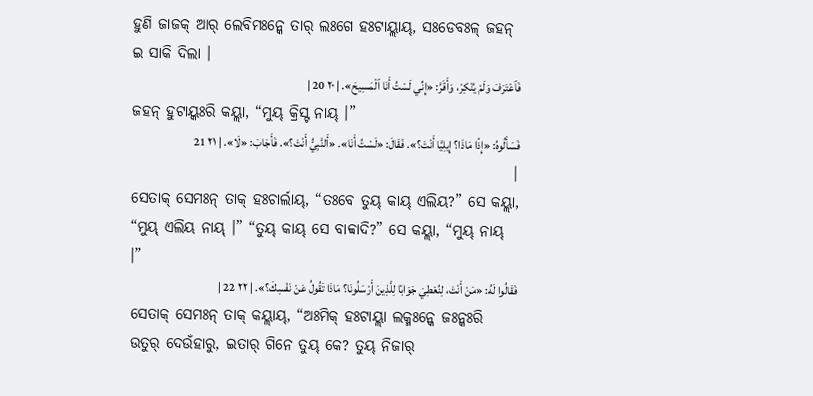ହୁଣି ଜାଜକ୍ ଆର୍ ଲେବିମଃନ୍କେ ତାର୍ ଲଃଗେ ହଃଟାୟ୍ଲାୟ୍, ସଃଡେବଃଳ୍ ଜହନ୍ ଇ ସାକି ଦିଲା ।
فَٱعْتَرَفَ وَلَمْ يُنْكِرْ، وَأَقَرَّ: «إِنِّي لَسْتُ أَنَا ٱلْمَسِيحَ». | ٢٠ 20 |
ଜହନ୍ ହୁଟାୟ୍କଃରି କୟ୍ଲା, “ମୁୟ୍ କ୍ରିସ୍ଟ ନାୟ୍ ।”
فَسَأَلُوهُ: «إِذًا مَاذَا؟ إِيلِيَّا أَنْتَ؟». فَقَالَ: «لَسْتُ أَنَا». «أَلنَّبِيُّ أَنْتَ؟». فَأَجَابَ: «لَا». | ٢١ 21 |
ସେତାକ୍ ସେମଃନ୍ ତାକ୍ ହଃଚାର୍ଲାୟ୍, “ତଃବେ ତୁୟ୍ କାୟ୍ ଏଲିୟ?” ସେ କୟ୍ଲା, “ମୁୟ୍ ଏଲିୟ ନାୟ୍ ।” “ତୁୟ୍ କାୟ୍ ସେ ବାବ୍ବାଦି?” ସେ କୟ୍ଲା, “ମୁୟ୍ ନାୟ୍ ।”
فَقَالُوا لَهُ: «مَنْ أَنْتَ، لِنُعْطِيَ جَوَابًا لِلَّذِينَ أَرْسَلُونَا؟ مَاذَا تَقُولُ عَنْ نَفْسِكَ؟». | ٢٢ 22 |
ସେତାକ୍ ସେମଃନ୍ ତାକ୍ କୟ୍ଲାୟ୍, “ଅଃମିକ୍ ହଃଟାୟ୍ଲା ଲକ୍ମଃନ୍କେ ଜଃନ୍କଃରି ଉତୁର୍ ଦେଉଁହାରୁ, ଇତାର୍ ଗିନେ ତୁୟ୍ କେ? ତୁୟ୍ ନିଜାର୍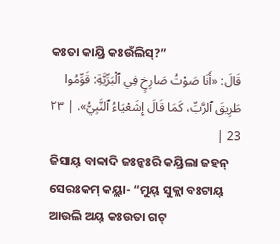କଃତା କାୟ୍ରି କଃଉଁଲିସ୍?”
قَالَ: «أَنَا صَوْتُ صَارِخٍ فِي ٱلْبَرِّيَّةِ: قَوِّمُوا طَرِيقَ ٱلرَّبِّ، كَمَا قَالَ إِشَعْيَاءُ ٱلنَّبِيُّ». | ٢٣ 23 |
ଜିସାୟ୍ ବାବ୍ବାଦି ଜଃନ୍କଃରି କୟ୍ରିଲା ଜହନ୍ ସେରଃକମ୍ କୟ୍ଲା- “ମୁୟ୍ ସୁକ୍ଲା ବଃଟାୟ୍ ଆଉଲି ଅୟ୍ କଃଉତା ଗଟ୍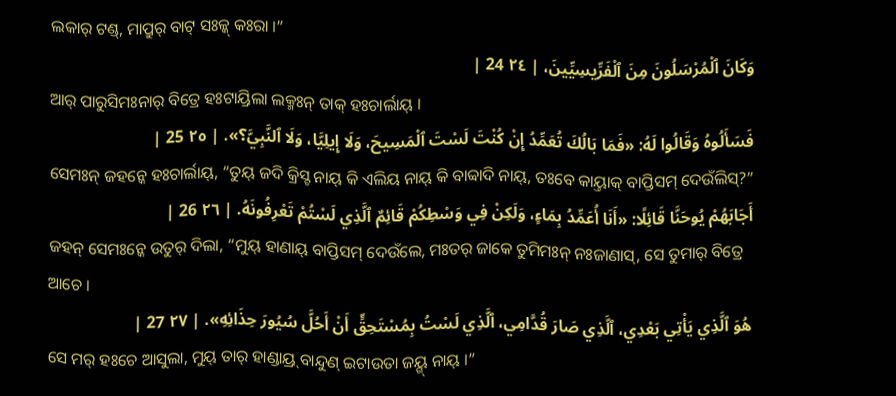ଲକାର୍ ଟଣ୍ଡ୍, ମାପ୍ରୁର୍ ବାଟ୍ ସଃଳ୍କ୍ କଃରା ।”
وَكَانَ ٱلْمُرْسَلُونَ مِنَ ٱلْفَرِّيسِيِّينَ، | ٢٤ 24 |
ଆର୍ ପାରୁସିମଃନାର୍ ବିତ୍ରେ ହଃଟାୟ୍ରିଲା ଲକ୍ମଃନ୍ ତାକ୍ ହଃଚାର୍ଲାୟ୍ ।
فَسَأَلُوهُ وَقَالُوا لَهُ: «فَمَا بَالُكَ تُعَمِّدُ إِنْ كُنْتَ لَسْتَ ٱلْمَسِيحَ، وَلَا إِيلِيَّا، وَلَا ٱلنَّبِيَّ؟». | ٢٥ 25 |
ସେମଃନ୍ ଜହନ୍କେ ହଃଚାର୍ଲାୟ୍, “ତୁୟ୍ ଜଦି କ୍ରିସ୍ଟ ନାୟ୍ କି ଏଲିୟ ନାୟ୍ କି ବାବ୍ବାଦି ନାୟ୍, ତଃବେ କାୟ୍ତାକ୍ ବାପ୍ତିସମ୍ ଦେଉଁଲିସ୍?”
أَجَابَهُمْ يُوحَنَّا قَائِلًا: «أَنَا أُعَمِّدُ بِمَاءٍ، وَلَكِنْ فِي وَسْطِكُمْ قَائِمٌ ٱلَّذِي لَسْتُمْ تَعْرِفُونَهُ. | ٢٦ 26 |
ଜହନ୍ ସେମଃନ୍କେ ଉତୁର୍ ଦିଲା, “ମୁୟ୍ ହାଣାୟ୍ ବାପ୍ତିସମ୍ ଦେଉଁଲେ, ମଃତର୍ ଜାକେ ତୁମିମଃନ୍ ନଃଜାଣାସ୍, ସେ ତୁମାର୍ ବିତ୍ରେ ଆଚେ ।
هُوَ ٱلَّذِي يَأْتِي بَعْدِي، ٱلَّذِي صَارَ قُدَّامِي، ٱلَّذِي لَسْتُ بِمُسْتَحِقٍّ أَنْ أَحُلَّ سُيُورَ حِذَائِهِ». | ٢٧ 27 |
ସେ ମର୍ ହଃଚେ ଆସୁଲା, ମୁୟ୍ ତାର୍ ହାଣ୍ଡାୟ୍ର୍ ବାନ୍ଦୁଣ୍ ଇଟାଉତା ଜୟ୍ଗ୍ ନାୟ୍ ।”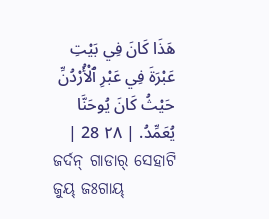هَذَا كَانَ فِي بَيْتِ عَبْرَةَ فِي عَبْرِ ٱلْأُرْدُنِّ حَيْثُ كَانَ يُوحَنَّا يُعَمِّدُ. | ٢٨ 28 |
ଜର୍ଦନ୍ ଗାଡାର୍ ସେହାଟି ଜୁୟ୍ ଜଃଗାୟ୍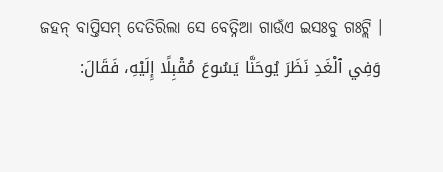ଜହନ୍ ବାପ୍ତିସମ୍ ଦେତିରିଲା ସେ ବେତ୍ନିଆ ଗାଉଁଏ ଇସଃବୁ ଗଃଟ୍ଲି ।
وَفِي ٱلْغَدِ نَظَرَ يُوحَنَّا يَسُوعَ مُقْبِلًا إِلَيْهِ، فَقَالَ: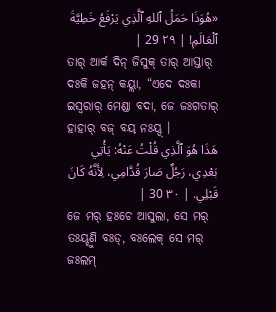«هُوَذَا حَمَلُ ٱللهِ ٱلَّذِي يَرْفَعُ خَطِيَّةَ ٱلْعَالَمِ! | ٢٩ 29 |
ତାର୍ ଆର୍କ ଦିନ୍ ଜିସୁକ୍ ତାର୍ ଆସ୍ତାର୍ ଦଃକି ଜହନ୍ କୟ୍ଲା, “ଏଦେ ଦଃକା ଇସ୍ୱରାର୍ ମେଣ୍ଡା ବଦା, ଜେ ଜଃଗତାର୍ ହାହାର୍ ବଜ୍ ବୟ୍ ନଃୟ୍ଦ୍ ।
هَذَا هُوَ ٱلَّذِي قُلْتُ عَنْهُ: يَأْتِي بَعْدِي، رَجُلٌ صَارَ قُدَّامِي، لِأَنَّهُ كَانَ قَبْلِي. | ٣٠ 30 |
ଜେ ମର୍ ହଃଚେ ଆସୁଲା, ସେ ମର୍ ତଃୟ୍ହୁଣି ବଃଡ୍, ବଃଲେକ୍ ସେ ମର୍ ଜଃଲମ୍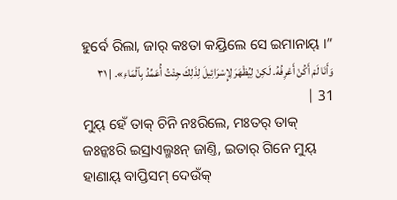ହୁର୍ବେ ରିଲା, ଜାର୍ କଃତା କୟ୍ରିଲେ ସେ ଇମାନାୟ୍ ।”
وَأَنَا لَمْ أَكُنْ أَعْرِفُهُ. لَكِنْ لِيُظْهَرَ لِإِسْرَائِيلَ لِذَلِكَ جِئْتُ أُعَمِّدُ بِٱلْمَاءِ». | ٣١ 31 |
ମୁୟ୍ ହେଁ ତାକ୍ ଚିନି ନଃରିଲେ, ମଃତର୍ ତାକ୍ ଜଃନ୍କଃରି ଇସ୍ରାଏଲ୍ମଃନ୍ ଜାଣ୍ତି, ଇତାର୍ ଗିନେ ମୁୟ୍ ହାଣାୟ୍ ବାପ୍ତିସମ୍ ଦେଉଁକ୍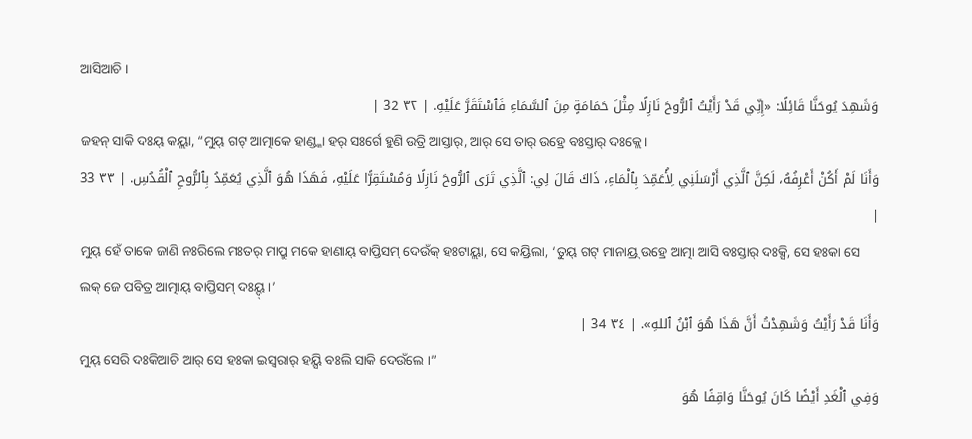ଆସିଆଚି ।
وَشَهِدَ يُوحَنَّا قَائِلًا: «إِنِّي قَدْ رَأَيْتُ ٱلرُّوحَ نَازِلًا مِثْلَ حَمَامَةٍ مِنَ ٱلسَّمَاءِ فَٱسْتَقَرَّ عَلَيْهِ. | ٣٢ 32 |
ଜହନ୍ ସାକି ଦଃୟ୍ କୟ୍ଲା, “ମୁୟ୍ ଗଟ୍ ଆତ୍ମାକେ ହାଣ୍ଡ୍କା ହର୍ ସଃର୍ଗେ ହୁଣି ଉତ୍ରି ଆସ୍ତାର୍, ଆର୍ ସେ ତାର୍ ଉହ୍ରେ ବଃସ୍ତାର୍ ଦଃକ୍ଲେ ।
وَأَنَا لَمْ أَكُنْ أَعْرِفُهُ، لَكِنَّ ٱلَّذِي أَرْسَلَنِي لِأُعَمِّدَ بِٱلْمَاءِ، ذَاكَ قَالَ لِي: ٱلَّذِي تَرَى ٱلرُّوحَ نَازِلًا وَمُسْتَقِرًّا عَلَيْهِ، فَهَذَا هُوَ ٱلَّذِي يُعَمِّدُ بِٱلرُّوحِ ٱلْقُدُسِ. | ٣٣ 33 |
ମୁୟ୍ ହେଁ ତାକେ ଜାଣି ନଃରିଲେ ମଃତର୍ ମାପ୍ରୁ ମକେ ହାଣାୟ୍ ବାପ୍ତିସମ୍ ଦେଉଁକ୍ ହଃଟାୟ୍ଲା, ସେ କୟ୍ରିଲା, ‘ତୁୟ୍ ଗଟ୍ ମାନାୟ୍ର୍ ଉହ୍ରେ ଆତ୍ମା ଆସି ବଃସ୍ତାର୍ ଦଃକ୍ସି, ସେ ହଃକା ସେ ଲକ୍ ଜେ ପବିତ୍ର ଆତ୍ମାୟ୍ ବାପ୍ତିସମ୍ ଦଃୟ୍ଦ୍ ।’
وَأَنَا قَدْ رَأَيْتُ وَشَهِدْتُ أَنَّ هَذَا هُوَ ٱبْنُ ٱللهِ». | ٣٤ 34 |
ମୁୟ୍ ସେରି ଦଃକିଆଚି ଆର୍ ସେ ହଃକା ଇସ୍ୱରାର୍ ହୟ୍ସି ବଃଲି ସାକି ଦେଉଁଲେ ।”
وَفِي ٱلْغَدِ أَيْضًا كَانَ يُوحَنَّا وَاقِفًا هُوَ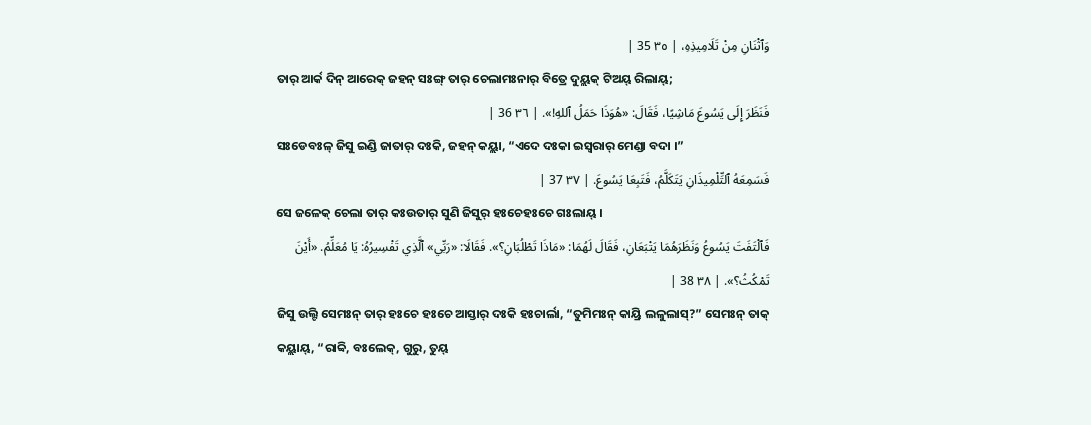وَٱثْنَانِ مِنْ تَلَامِيذِهِ، | ٣٥ 35 |
ତାର୍ ଆର୍କ ଦିନ୍ ଆରେକ୍ ଜହନ୍ ସଃଙ୍ଗ୍ ତାର୍ ଚେଲାମଃନାର୍ ବିତ୍ରେ ଦୁୟ୍ଲକ୍ ଟିଅୟ୍ ରିଲାୟ୍;
فَنَظَرَ إِلَى يَسُوعَ مَاشِيًا، فَقَالَ: «هُوَذَا حَمَلُ ٱللهِ!». | ٣٦ 36 |
ସଃଡେବଃଳ୍ ଜିସୁ ଇଣ୍ଡି ଜାତାର୍ ଦଃକି, ଜହନ୍ କୟ୍ଲା, “ଏଦେ ଦଃକା ଇସ୍ୱରାର୍ ମେଣ୍ଡା ବଦା ।”
فَسَمِعَهُ ٱلتِّلْمِيذَانِ يَتَكَلَّمُ، فَتَبِعَا يَسُوعَ. | ٣٧ 37 |
ସେ ଜଳେକ୍ ଚେଲା ତାର୍ କଃଉତାର୍ ସୁଣି ଜିସୁର୍ ହଃଚେହଃଚେ ଗଃଲାୟ୍ ।
فَٱلْتَفَتَ يَسُوعُ وَنَظَرَهُمَا يَتْبَعَانِ، فَقَالَ لَهُمَا: «مَاذَا تَطْلُبَانِ؟». فَقَالَا: «رَبِّي» ٱلَّذِي تَفْسِيرُهُ: يَا مُعَلِّمُ. «أَيْنَ تَمْكُثُ؟». | ٣٨ 38 |
ଜିସୁ ଉଲ୍ଟି ସେମଃନ୍ ତାର୍ ହଃଚେ ହଃଚେ ଆସ୍ତାର୍ ଦଃକି ହଃଚାର୍ଲା, “ତୁମିମଃନ୍ କାୟ୍ରି ଲଳୁଲାସ୍?” ସେମଃନ୍ ତାକ୍ କୟ୍ଲାୟ୍, “ରାବ୍ବି, ବଃଲେକ୍, ଗୁରୁ, ତୁୟ୍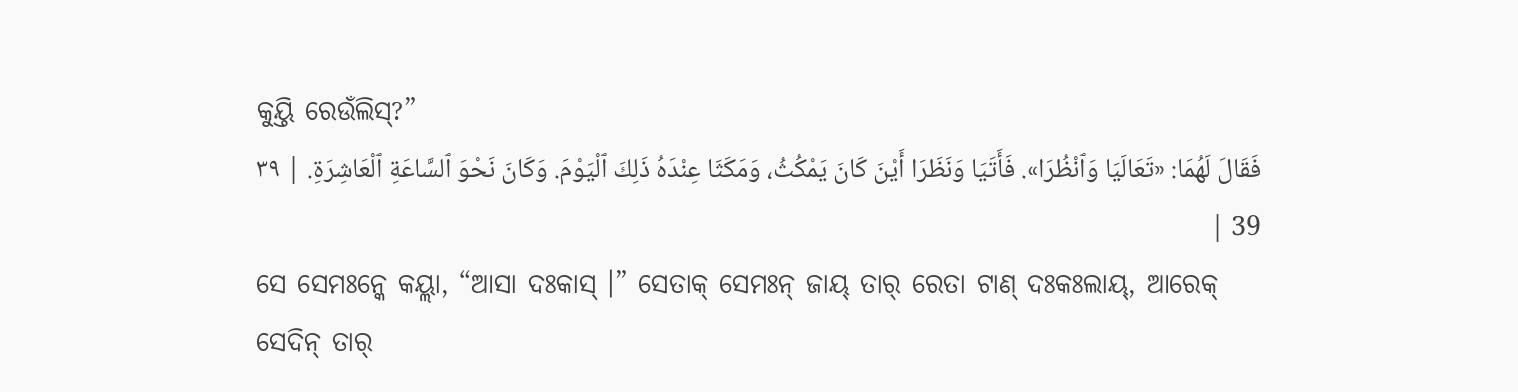କୁୟ୍ତି ରେଉଁଲିସ୍?”
فَقَالَ لَهُمَا: «تَعَالَيَا وَٱنْظُرَا». فَأَتَيَا وَنَظَرَا أَيْنَ كَانَ يَمْكُثُ، وَمَكَثَا عِنْدَهُ ذَلِكَ ٱلْيَوْمَ. وَكَانَ نَحْوَ ٱلسَّاعَةِ ٱلْعَاشِرَةِ. | ٣٩ 39 |
ସେ ସେମଃନ୍କେ କୟ୍ଲା, “ଆସା ଦଃକାସ୍ ।” ସେତାକ୍ ସେମଃନ୍ ଜାୟ୍ ତାର୍ ରେତା ଟାଣ୍ ଦଃକଃଲାୟ୍, ଆରେକ୍ ସେଦିନ୍ ତାର୍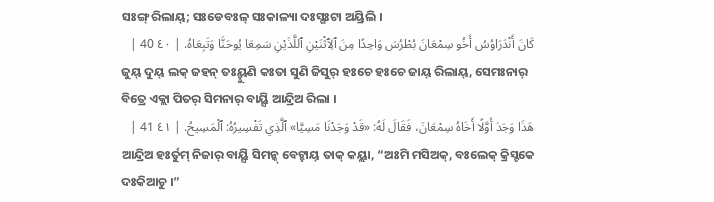ସଃଙ୍ଗ୍ ରିଲାୟ୍; ସଃଡେବଃଳ୍ ସଃକାଳ୍ୟା ଦଃସ୍ଗଃଟା ଅୟ୍ରିଲି ।
كَانَ أَنْدَرَاوُسُ أَخُو سِمْعَانَ بُطْرُسَ وَاحِدًا مِنَ ٱلِٱثْنَيْنِ ٱللَّذَيْنِ سَمِعَا يُوحَنَّا وَتَبِعَاهُ. | ٤٠ 40 |
ଜୁୟ୍ ଦୁୟ୍ ଲକ୍ ଜହନ୍ ତଃୟ୍ହୁଣି କଃତା ସୁଣି ଜିସୁର୍ ହଃଚେ ହଃଚେ ଜାୟ୍ ରିଲାୟ୍, ସେମଃନାର୍ ବିତ୍ରେ ଏକ୍ଲା ପିତର୍ ସିମନାର୍ ବାୟ୍ସି ଆନ୍ଦ୍ରିଅ ରିଲା ।
هَذَا وَجَدَ أَوَّلًا أَخَاهُ سِمْعَانَ، فَقَالَ لَهُ: «قَدْ وَجَدْنَا مَسِيَّا» ٱلَّذِي تَفْسِيرُهُ: ٱلْمَسِيحُ. | ٤١ 41 |
ଆନ୍ଦ୍ରିଅ ହଃର୍ତୁମ୍ ନିଜାର୍ ବାୟ୍ସି ସିମନ୍କ୍ ବେଟ୍ହାୟ୍ ତାକ୍ କୟ୍ଲା, “ଅଃମି ମସିଅକ୍, ବଃଲେକ୍ କ୍ରିସ୍ଟକେ ଦଃକିଆଚୁ ।”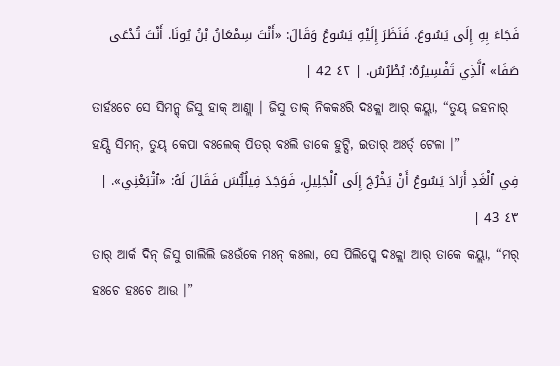فَجَاءَ بِهِ إِلَى يَسُوعَ. فَنَظَرَ إِلَيْهِ يَسُوعُ وَقَالَ: «أَنْتَ سِمْعَانُ بْنُ يُونَا. أَنْتَ تُدْعَى صَفَا» ٱلَّذِي تَفْسِيرُهُ: بُطْرُسُ. | ٤٢ 42 |
ତାର୍ହଃଚେ ସେ ସିମନ୍କ୍ ଜିସୁ ହାକ୍ ଆଣ୍ଲା । ଜିସୁ ତାକ୍ ନିକକଃରି ଦଃକ୍ଲା ଆର୍ କୟ୍ଲା, “ତୁୟ୍ ଜହନାର୍ ହୟ୍ସି ସିମନ୍, ତୁୟ୍ କେପା ବଃଲେକ୍ ପିତର୍ ବଃଲି ଡାକେ ହୁଟ୍ସି, ଇତାର୍ ଅଃର୍ତ୍ ଟେଳା ।”
فِي ٱلْغَدِ أَرَادَ يَسُوعُ أَنْ يَخْرُجَ إِلَى ٱلْجَلِيلِ، فَوَجَدَ فِيلُبُّسَ فَقَالَ لَهُ: «ٱتْبَعْنِي». | ٤٣ 43 |
ତାର୍ ଆର୍କ ଦିନ୍ ଜିସୁ ଗାଲିଲି ଜଃଉଁକେ ମଃନ୍ କଃଲା, ସେ ପିଲିପ୍କେ ଦଃକ୍ଲା ଆର୍ ତାକେ କୟ୍ଲା, “ମର୍ ହଃଚେ ହଃଚେ ଆଉ ।”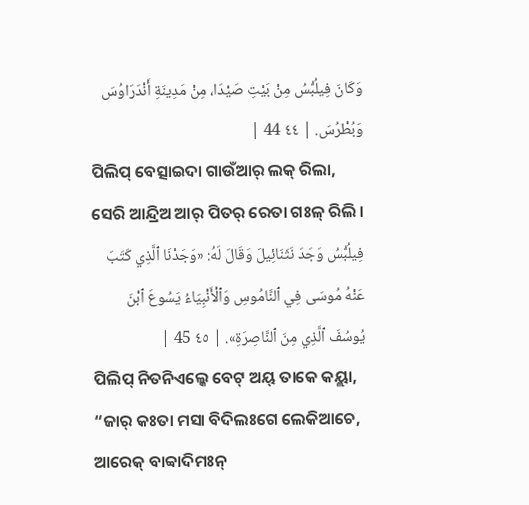وَكَانَ فِيلُبُّسُ مِنْ بَيْتِ صَيْدَا، مِنْ مَدِينَةِ أَنْدَرَاوُسَ وَبُطْرُسَ. | ٤٤ 44 |
ପିଲିପ୍ ବେତ୍ସାଇଦା ଗାଉଁଆର୍ ଲକ୍ ରିଲା, ସେରି ଆନ୍ଦ୍ରିଅ ଆର୍ ପିତର୍ ରେତା ଗଃଳ୍ ରିଲି ।
فِيلُبُّسُ وَجَدَ نَثَنَائِيلَ وَقَالَ لَهُ: «وَجَدْنَا ٱلَّذِي كَتَبَ عَنْهُ مُوسَى فِي ٱلنَّامُوسِ وَٱلْأَنْبِيَاءُ يَسُوعَ ٱبْنَ يُوسُفَ ٱلَّذِي مِنَ ٱلنَّاصِرَةِ». | ٤٥ 45 |
ପିଲିପ୍ ନିତନିଏଲ୍କେ ବେଟ୍ ଅୟ୍ ତାକେ କୟ୍ଲା, “ଜାର୍ କଃତା ମସା ବିଦିଲଃଗେ ଲେକିଆଚେ, ଆରେକ୍ ବାବ୍ବାଦିମଃନ୍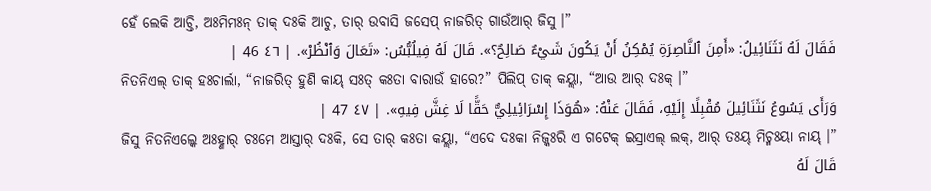ହେଁ ଲେକି ଆଚ୍ତି, ଅଃମିମଃନ୍ ତାକ୍ ଦଃକି ଆଚୁ, ତାର୍ ଉବାସି ଜସେପ୍ ନାଜରିତ୍ ଗାଉଁଆର୍ ଜିସୁ ।”
فَقَالَ لَهُ نَثَنَائِيلُ: «أَمِنَ ٱلنَّاصِرَةِ يُمْكِنُ أَنْ يَكُونَ شَيْءٌ صَالِحٌ؟». قَالَ لَهُ فِيلُبُّسُ: «تَعَالَ وَٱنْظُرْ». | ٤٦ 46 |
ନିତନିଏଲ୍ ତାକ୍ ହଃଚାର୍ଲା, “ନାଜରିତ୍ ହୁଣି କାୟ୍ ସଃତ୍ କଃତା ବାରାଉଁ ହାରେ?” ପିଲିପ୍ ତାକ୍ କୟ୍ଲା, “ଆଉ ଆର୍ ଦଃକ୍ ।”
وَرَأَى يَسُوعُ نَثَنَائِيلَ مُقْبِلًا إِلَيْهِ، فَقَالَ عَنْهُ: «هُوَذَا إِسْرَائِيلِيٌّ حَقًّا لَا غِشَّ فِيهِ». | ٤٧ 47 |
ଜିସୁ ନିତନିଏଲ୍କେ ଅଃହ୍ଣାର୍ ଚଃମେ ଆସ୍ତାର୍ ଦଃକି, ସେ ତାର୍ କଃତା କୟ୍ଲା, “ଏଦେ ଦଃକା ନିଜ୍କଃରି ଏ ଗଟେକ୍ ଇସ୍ରାଏଲ୍ ଲକ୍, ଆର୍ ତଃୟ୍ ମିଚ୍ମଃୟା ନାୟ୍ ।”
قَالَ لَهُ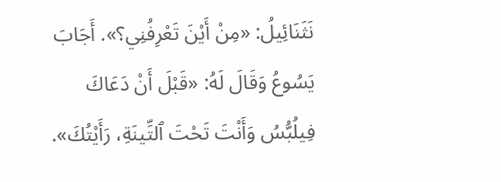نَثَنَائِيلُ: «مِنْ أَيْنَ تَعْرِفُنِي؟». أَجَابَ يَسُوعُ وَقَالَ لَهُ: «قَبْلَ أَنْ دَعَاكَ فِيلُبُّسُ وَأَنْتَ تَحْتَ ٱلتِّينَةِ، رَأَيْتُكَ».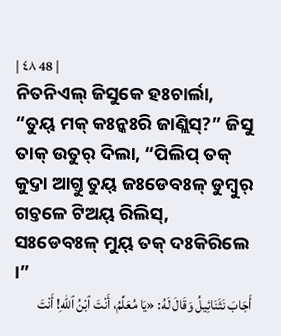| ٤٨ 48 |
ନିତନିଏଲ୍ ଜିସୁକେ ହଃଚାର୍ଲା, “ତୁୟ୍ ମକ୍ କଃନ୍କଃରି ଜାଣ୍ଲିସ୍?” ଜିସୁ ତାକ୍ ଉତୁର୍ ଦିଲା, “ପିଲିପ୍ ତକ୍ କୁଦ୍ତା ଆଗ୍ତୁ ତୁୟ୍ ଜଃଡେବଃଳ୍ ଡୁମ୍ବୁର୍ ଗଚ୍ତଳେ ଟିଅୟ୍ ରିଲିସ୍, ସଃଡେବଃଳ୍ ମୁୟ୍ ତକ୍ ଦଃକିରିଲେ ।”
أَجَابَ نَثَنَائِيلُ وَقَالَ لَهُ: «يَا مُعَلِّمُ، أَنْتَ ٱبْنُ ٱللهِ! أَنْتَ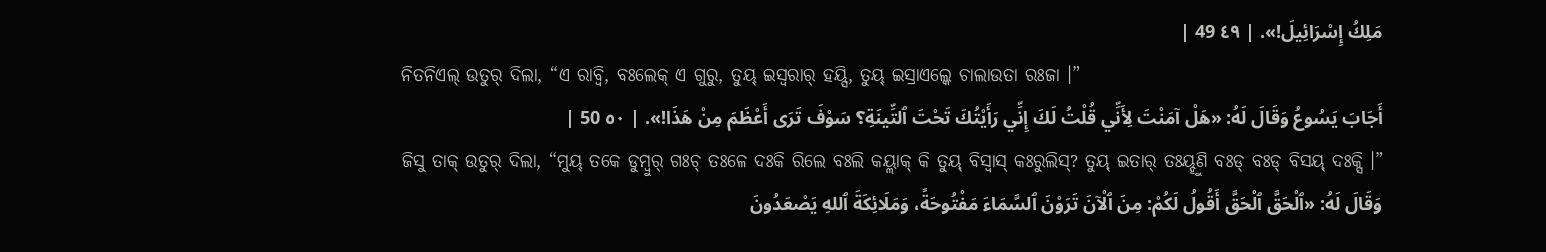مَلِكُ إِسْرَائِيلَ!». | ٤٩ 49 |
ନିତନିଏଲ୍ ଉତୁର୍ ଦିଲା, “ଏ ରାବ୍ବି, ବଃଲେକ୍ ଏ ଗୁରୁ, ତୁୟ୍ ଇସ୍ୱରାର୍ ହୟ୍ସି, ତୁୟ୍ ଇସ୍ରାଏଲ୍କେ ଚାଲାଉତା ରଃଜା ।”
أَجَابَ يَسُوعُ وَقَالَ لَهُ: «هَلْ آمَنْتَ لِأَنِّي قُلْتُ لَكَ إِنِّي رَأَيْتُكَ تَحْتَ ٱلتِّينَةِ؟ سَوْفَ تَرَى أَعْظَمَ مِنْ هَذَا!». | ٥٠ 50 |
ଜିସୁ ତାକ୍ ଉତୁର୍ ଦିଲା, “ମୁୟ୍ ତକେ ଡୁମ୍ବୁର୍ ଗଃଚ୍ ତଃଳେ ଦଃକି ରିଲେ ବଃଲି କୟ୍ଲାକ୍ କି ତୁୟ୍ ବିସ୍ୱାସ୍ କଃରୁଲିସ୍? ତୁୟ୍ ଇତାର୍ ତଃୟ୍ହୁଣି ବଃଡ୍ ବଃଡ୍ ବିସୟ୍ ଦଃକ୍ସି ।”
وَقَالَ لَهُ: «ٱلْحَقَّ ٱلْحَقَّ أَقُولُ لَكُمْ: مِنَ ٱلْآنَ تَرَوْنَ ٱلسَّمَاءَ مَفْتُوحَةً، وَمَلَائِكَةَ ٱللهِ يَصْعَدُونَ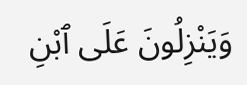وَيَنْزِلُونَ عَلَى ٱبْنِ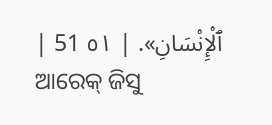ٱلْإِنْسَانِ». | ٥١ 51 |
ଆରେକ୍ ଜିସୁ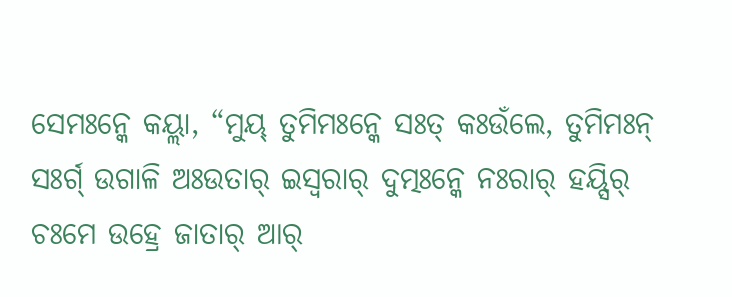ସେମଃନ୍କେ କୟ୍ଲା, “ମୁୟ୍ ତୁମିମଃନ୍କେ ସଃତ୍ କଃଉଁଲେ, ତୁମିମଃନ୍ ସଃର୍ଗ୍ ଉଗାଳି ଅଃଉତାର୍ ଇସ୍ୱରାର୍ ଦୁତ୍ମଃନ୍କେ ନଃରାର୍ ହୟ୍ସିର୍ ଚଃମେ ଉହ୍ରେ ଜାତାର୍ ଆର୍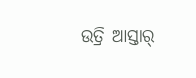ଉତ୍ରି ଆସ୍ତାର୍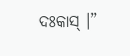ଦଃକାସ୍ ।”